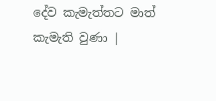දේව කැමැත්තට මාත් කැමැති වුණා |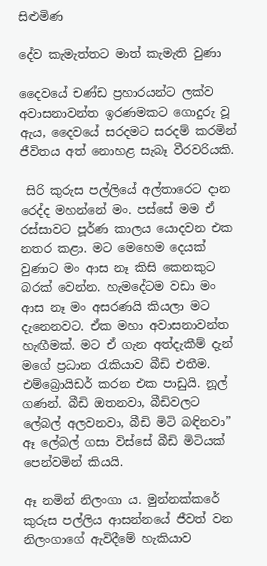සිළුමිණ

දේව කැමැත්තට මාත් කැමැති වුණා

දෛවයේ චණ්ඩ ප්‍රහාරයන්ට ලක්ව අවාසනාවන්ත ඉරණමකට ගොදුරු වූ ඇය, දෛවයේ සරදමට සරදම් කරමින් ජීවිතය අත් නොහළ සැබෑ වීරවරියකි.

 සිරි කුරුස පල්ලියේ අල්තාරෙට දාන රෙද්ද මහන්නේ මං. පස්සේ මම ඒ රස්සාවට පූර්ණ කාලය යොදවන එක නතර කළා. මට මෙහෙම දෙයක් වුණාට මං ආස නෑ කිසි කෙනකුට බරක් වෙන්න. හැමදේටම වඩා මං ආස නෑ මං අසරණයි කියලා මට දැනෙනවට. ඒක මහා අවාසනාවන්ත හැඟීමක්. මට ඒ ගැන අත්දැකීම් දැන් මගේ ප්‍රධාන රැකියාව බීඩි එතීම. එම්බ්‍රොයිඩර් කරන එක පාඩුයි. නූල් ගණන්. බීඩි ඔතනවා, බීඩිවලට ලේබල් අලවනවා, බීඩි මිටි බඳිනවා” ඈ ලේබල් ගසා විස්සේ බීඩි මිටියක් පෙන්වමින් කියයි.

ඈ නමින් නිලංගා ය. මුන්නක්කරේ කුරුස පල්ලිය ආසන්නයේ ජීවත් වන නිලංගාගේ ඇවිදීමේ හැකියාව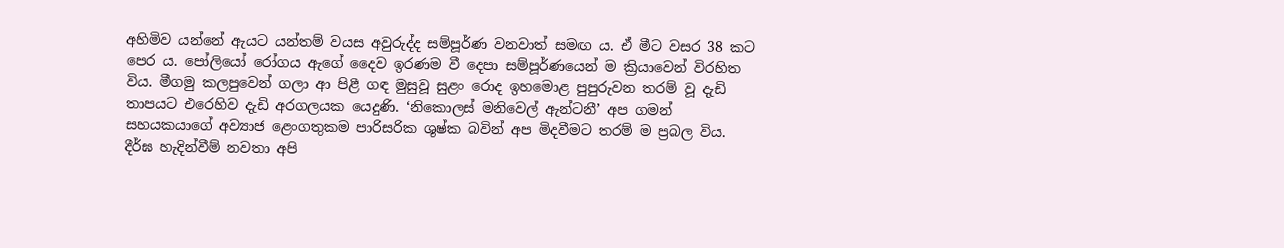අහිමිව යන්නේ ඇයට යන්තම් වයස අවුරුද්ද සම්පූර්ණ වනවාත් සමඟ ය. ඒ මීට වසර 38 කට පෙර ය. පෝලියෝ රෝගය ඇගේ දෛව ඉරණම වී දෙපා සම්පූර්ණයෙන් ම ක්‍රියාවෙන් විරහිත විය. මීගමු කලපුවෙන් ගලා ආ පිළී ගඳ මුසුවූ සුළං රොද ඉහමොළ පුපුරුවන තරම් වූ දැඩි තාපයට එරෙහිව දැඩි අරගලයක යෙදුණි. ‘නිකොලස් මනිවෙල් ඇන්ටනී’ අප ගමන් සහයකයාගේ අව්‍යාජ ළෙංගතුකම පාරිසරික ශුෂ්ක බවින් අප මිදවීමට තරම් ම ප්‍රබල විය. දීර්ඝ හැදින්වීම් නවතා අපි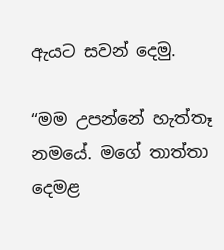ඇයට සවන් දෙමු.

“මම උපන්නේ හැත්තෑ නමයේ. මගේ තාත්තා දෙමළ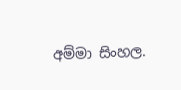අම්මා සිංහල.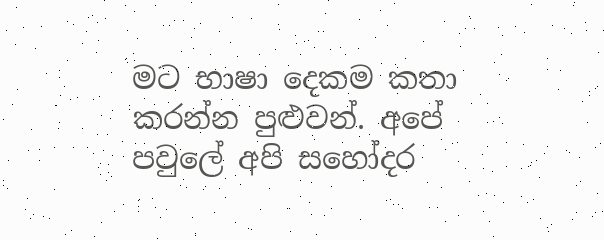මට භාෂා දෙකම කතා කරන්න පුළුවන්. අපේ පවුලේ අපි සහෝදර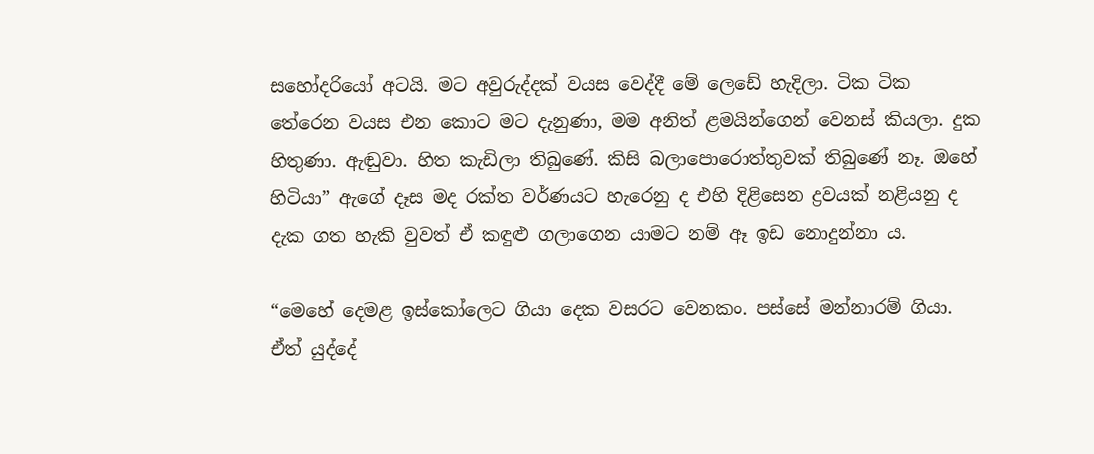සහෝදරියෝ අටයි. මට අවුරුද්දක් වයස වෙද්දී මේ ලෙඩේ හැදිලා. ටික ටික තේරෙන වයස එන කොට මට දැනුණා, මම අනිත් ළමයින්ගෙන් වෙනස් කියලා. දුක හිතුණා. ඇඬුවා. හිත කැඩිලා තිබුණේ. කිසි බලාපොරොත්තුවක් තිබුණේ නෑ. ඔහේ හිටියා” ඇගේ දෑස මද රක්ත වර්ණයට හැරෙනු ද එහි දිළිසෙන ද්‍රවයක් නළියනු ද දැක ගත හැකි වුවත් ඒ කඳුළු ගලාගෙන යාමට නම් ඈ ඉඩ නොදුන්නා ය.

“මෙහේ දෙමළ ඉස්කෝලෙට ගියා දෙක වසරට වෙනකං. පස්සේ මන්නාරම් ගියා. ඒත් යුද්දේ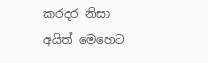කරදර නිසා අයිත් මෙහෙට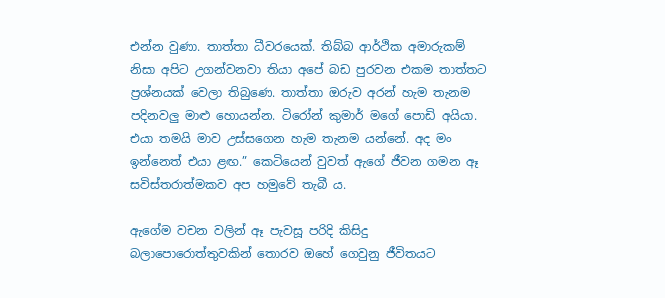එන්න වුණා. තාත්තා ධීවරයෙක්. තිබ්බ ආර්ථික අමාරුකම් නිසා අපිට උගන්වනවා තියා අපේ බඩ පුරවන එකම තාත්තට ප්‍රශ්නයක් වෙලා තිබුණෙ. තාත්තා ඔරුව අරන් හැම තැනම පදිනවලු මාළු හොයන්න. ටිරෝන් කුමාර් මගේ පොඩි අයියා. එයා තමයි මාව උස්සගෙන හැම තැනම යන්නේ. අද මං ඉන්නෙත් එයා ළඟ.” කෙටියෙන් වුවත් ඇගේ ජීවන ගමන ඈ සවිස්තරාත්මකව අප හමුවේ තැබී ය.

ඇගේම වචන වලින් ඈ පැවසූ පරිදි කිසිදු බලාපොරොත්තුවකින් තොරව ඔහේ ගෙවුනු ජීවිතයට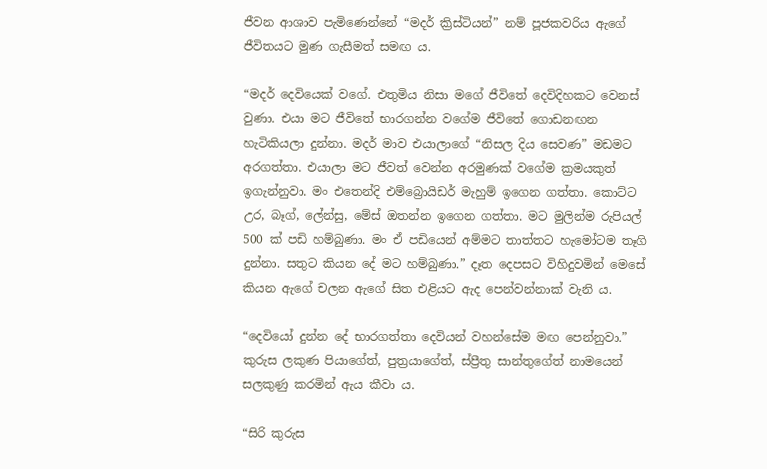ජීවන ආශාව පැමිණෙන්නේ “මදර් ක්‍රිස්ටියන්” නම් පූජකවරිය ඇගේ ජීවිතයට මුණ ගැසීමත් සමඟ ය.

“මදර් දෙවියෙක් වගේ. එතුමිය නිසා මගේ ජීවිතේ දෙවිදිහකට වෙනස් වුණා. එයා මට ජීවිතේ භාරගන්න වගේම ජීවිතේ ගොඩනඟන හැටිකියලා දුන්නා. මදර් මාව එයාලාගේ “නිසල දිය සෙවණ” මඩමට අරගත්තා. එයාලා මට ජීවත් වෙන්න අරමුණක් වගේම ක්‍රමයකුත් ඉගැන්නුවා. මං එතෙන්දි එම්බ්‍රොයිඩර් මැහුම් ඉගෙන ගත්තා. කොට්ට උර, බෑග්, ලේන්සු, මේස් ඔතන්න ඉගෙන ගත්තා. මට මුලින්ම රුපියල් 500 ක් පඩි හම්බුණා. මං ඒ පඩියෙන් අම්මට තාත්තට හැමෝටම තෑගි දුන්නා. සතුට කියන දේ මට හම්බුණා.” දෑත දෙපසට විහිදුවමින් මෙසේ කියන ඇගේ චලන ඇගේ සිත එළියට ඇද පෙන්වන්නාක් වැනි ය.

“දෙවියෝ දුන්න දේ භාරගත්තා දෙවියන් වහන්සේම මඟ පෙන්නුවා.” කුරුස ලකුණ පියාගේත්, පුත්‍රයාගේත්, ස්ප්‍රීතු සාන්තුගේත් නාමයෙන් සලකුණු කරමින් ඇය කීවා ය.

“සිරි කුරුස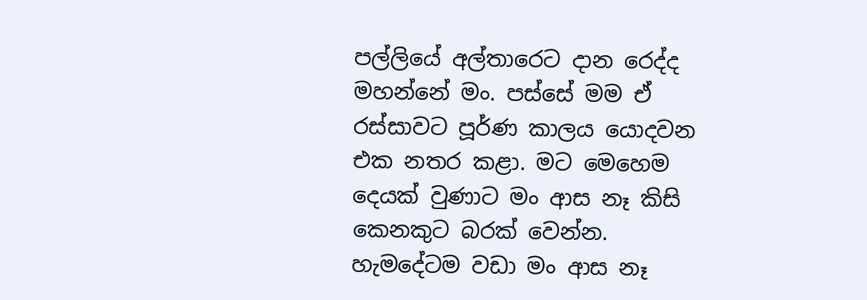පල්ලියේ අල්තාරෙට දාන රෙද්ද මහන්නේ මං. පස්සේ මම ඒ රස්සාවට පූර්ණ කාලය යොදවන එක නතර කළා. මට මෙහෙම දෙයක් වුණාට මං ආස නෑ කිසි කෙනකුට බරක් වෙන්න. හැමදේටම වඩා මං ආස නෑ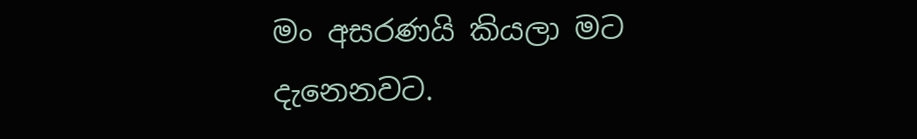මං අසරණයි කියලා මට දැනෙනවට.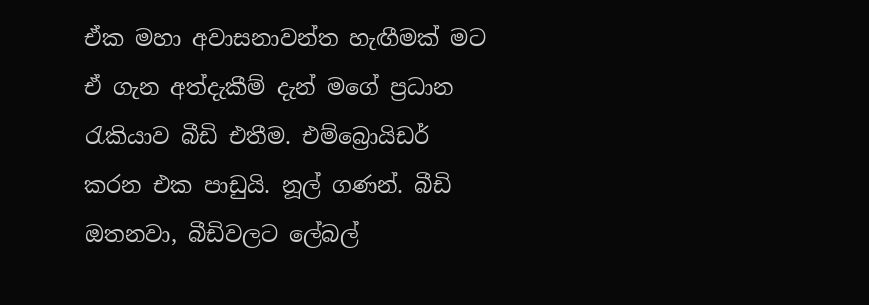ඒක මහා අවාසනාවන්ත හැඟීමක් මට ඒ ගැන අත්දැකීම් දැන් මගේ ප්‍රධාන රැකියාව බීඩි එතීම. එම්බ්‍රොයිඩර් කරන එක පාඩුයි. නූල් ගණන්. බීඩි ඔතනවා, බීඩිවලට ලේබල්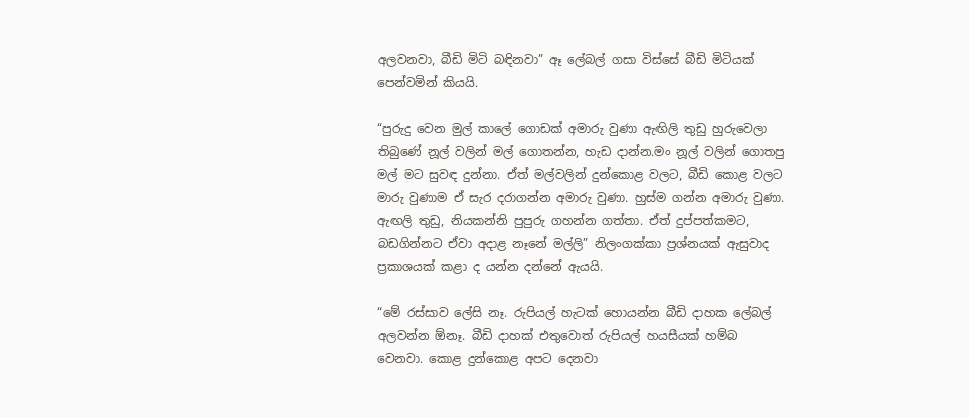අලවනවා, බීඩි මිටි බඳිනවා” ඈ ලේබල් ගසා විස්සේ බීඩි මිටියක් පෙන්වමින් කියයි.

“පුරුදු වෙන මුල් කාලේ ගොඩක් අමාරු වුණා ඇඟිලි තුඩු හුරුවෙලා තිබුණේ නූල් වලින් මල් ගොතන්න, හැඩ දාන්න.මං නූල් වලින් ගොතපු මල් මට සුවඳ දුන්නා. ඒත් මල්වලින් දුන්කොළ වලට, බීඩි කොළ වලට මාරු වුණාම ඒ සැර දරාගන්න අමාරු වුණා. හුස්ම ගන්න අමාරු වුණා. ඇඟලි තුඩු, නියකන්නි පුපුරු ගහන්න ගත්තා. ඒත් දුප්පත්කමට, බඩගින්නට ඒවා අදාළ නෑනේ මල්ලි” නිලංගක්කා ප්‍රශ්නයක් ඇසුවාද ප්‍රකාශයක් කළා ද යන්න දන්නේ ඇයයි.

“මේ රස්සාව ලේසි නෑ. රුපියල් හැටක් හොයන්න බීඩි දාහක ලේබල් අලවන්න ඕනෑ. බීඩි දාහක් එතුවොත් රුපියල් හයසීයක් හම්බ වෙනවා. කොළ දුන්කොළ අපට දෙනවා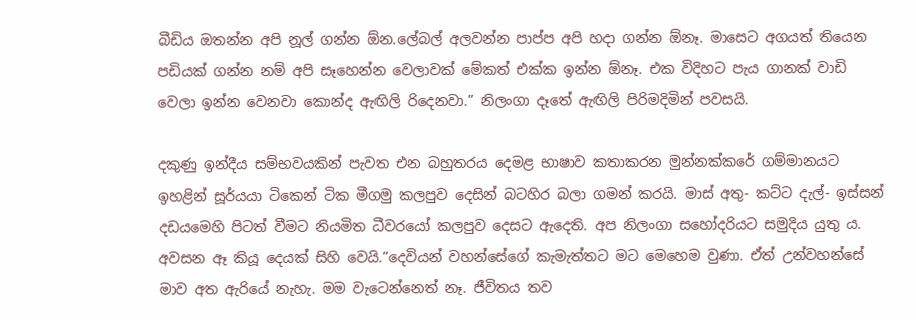බීඩිය ඔතන්න අපි නූල් ගන්න ඕන.ලේබල් අලවන්න පාප්ප අපි හදා ගන්න ඕනෑ. මාසෙට අගයත් තියෙන පඩියක් ගන්න නම් අපි සෑහෙන්න වෙලාවක් මේකත් එක්ක ඉන්න ඕනෑ. එක විදිහට පැය ගානක් වාඩි වෙලා ඉන්න වෙනවා කොන්ද ඇඟිලි රිදෙනවා.” නිලංගා දෑතේ ඇඟිලි පිරිමදිමින් පවසයි.

දකුණු ඉන්දීය සම්භවයකින් පැවත එන බහුතරය දෙමළ භාෂාව කතාකරන මුන්නක්කරේ ගම්මානයට ඉහළින් සූර්යයා ටිකෙන් ටික මීගමු කලපුව දෙසින් බටහිර බලා ගමන් කරයි. මාස් අතු- කට්ට දැල්- ඉස්සන් දඩයමෙහි පිටත් වීමට නියමිත ධීවරයෝ කලපුව දෙසට ඇදෙති. අප නිලංගා සහෝදරියට සමුදිය යුතු ය. අවසන ඈ කියූ දෙයක් සිහි වෙයි.“දෙවියන් වහන්සේගේ කැමැත්තට මට මෙහෙම වුණා. ඒත් උන්වහන්සේ මාව අත ඇරියේ නැහැ. මම වැටෙන්නෙත් නෑ. ජීවිතය තව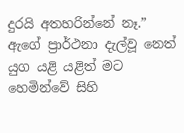දුරයි අතහරින්නේ නෑ.” ඇගේ ප්‍රාර්ථනා දැල්වූ නෙත් යුග යළි යළිත් මට හෙමින්වේ සිහි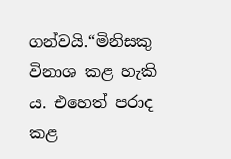ගන්වයි.“මිනිසකු විනාශ කළ හැකි ය. එහෙත් පරාද කළ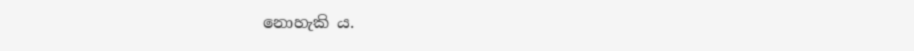නොහැකි ය.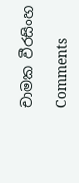චාමක වීරසිංහ

Comments